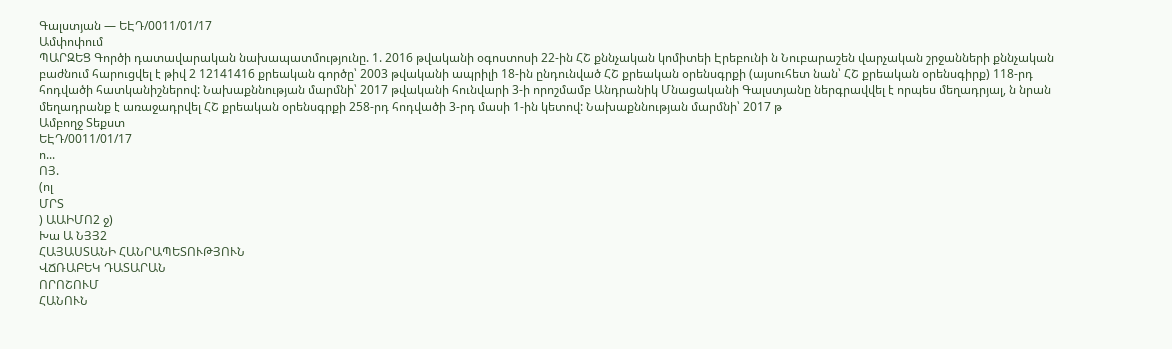Գալստյան — ԵԷԴ/0011/01/17
Ամփոփում
ՊԱՐԶԵՑ Գործի դատավարական նախապատմությունը. 1. 2016 թվականի օգոստոսի 22-ին ՀՇ քննչական կոմիտեի Էրեբունի ն Նուբարաշեն վարչական շրջանների քննչական բաժնում հարուցվել է թիվ 2 12141416 քրեական գործը՝ 2003 թվականի ապրիլի 18-ին ընդունված ՀՇ քրեական օրենսգրքի (այսուհետ նան՝ ՀՇ քրեական օրենսգիրք) 118-րդ հոդվածի հատկանիշներով: Նախաքննության մարմնի՝ 2017 թվականի հունվարի 3-ի որոշմամբ Անդրանիկ Մնացականի Գալստյանը ներգրավվել է որպես մեղադրյալ, ն նրան մեղադրանք է առաջադրվել ՀՇ քրեական օրենսգրքի 258-րդ հոդվածի 3-րդ մասի 1-ին կետով: Նախաքննության մարմնի՝ 2017 թ
Ամբողջ Տեքստ
ԵԷԴ/0011/01/17
ո...
ՈՅ.
(ոլ
ՄՐՏ
) ԱԱԻՄՈ2 ջ)
Խա Ա ՆՅՅ2
ՀԱՅԱՍՏԱՆԻ ՀԱՆՐԱՊԵՏՈՒԹՅՈՒՆ
ՎՃՌԱԲԵԿ ԴԱՏԱՐԱՆ
ՈՐՈՇՈՒՄ
ՀԱՆՈՒՆ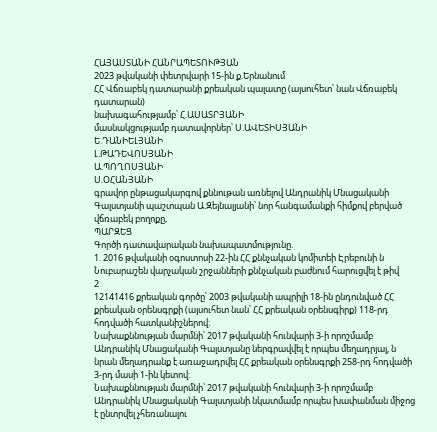ՀԱՅԱՍՏԱՆԻ ՀԱՆՐԱՊԵՏՈՒԹՅԱՆ
2023 թվականի փետրվարի 15-ին ք.Երնանում
ՀՀ Վճռաբեկ դատարանի քրեական պալատը (այսուհետ՝ նան Վճռաբեկ դատարան)
նախագահությամբ՝ Հ.ԱՍԱՏՐՅԱՆԻ
մասնակցությամբ դատավորներ՝ Ս.ԱՎԵՏԻՍՅԱՆԻ
Ե.ԴԱՆԻԵԼՅԱՆԻ
Լ.ԹԱԴԵՎՈՍՅԱՆԻ
Ա.ՊՈՂՈՍՅԱՆԻ
Ս.ՕՀԱՆՅԱՆԻ
գրավոր ընթացակարգով քննութան առնելով Անդրանիկ Մնացականի Գալստյանի պաշտպան Ա.Զեյնալյանի՝ նոր հանգամանքի հիմքով բերված վճռաբեկ բողոքը,
ՊԱՐԶԵՑ
Գործի դատավարական նախապատմությունը.
1. 2016 թվականի օգոստոսի 22-ին ՀՀ քննչական կոմիտեի Էրեբունի ն Նուբարաշեն վարչական շրջանների քննչական բաժնում հարուցվել է թիվ
2
12141416 քրեական գործը՝ 2003 թվականի ապրիլի 18-ին ընդունված ՀՀ քրեական օրենսգրքի (այսուհետ նան՝ ՀՀ քրեական օրենսգիրք) 118-րդ հոդվածի հատկանիշներով:
Նախաքննության մարմնի՝ 2017 թվականի հունվարի 3-ի որոշմամբ Անդրանիկ Մնացականի Գալստյանը ներգրավվել է որպես մեղադրյալ, ն նրան մեղադրանք է առաջադրվել ՀՀ քրեական օրենսգրքի 258-րդ հոդվածի 3-րդ մասի 1-ին կետով:
Նախաքննության մարմնի՝ 2017 թվականի հունվարի 3-ի որոշմամբ Անդրանիկ Մնացականի Գալստյանի նկատմամբ որպես խափանման միջոց է ընտրվել չհեռանալու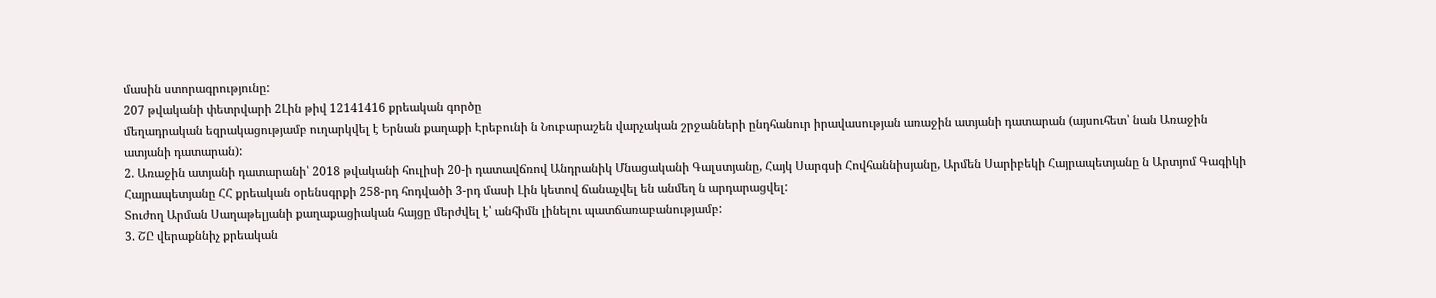մասին ստորագրությունը:
207 թվականի փետրվարի 2Լին թիվ 12141416 քրեական գործը
մեղադրական եզրակացությամբ ուղարկվել է Երնան քաղաքի Էրեբունի ն Նուբարաշեն վարչական շրջանների ընդհանուր իրավասության առաջին ատյանի դատարան (այսուհետ՝ նան Առաջին ատյանի դատարան):
2. Առաջին ատյանի դատարանի՝ 2018 թվականի հուլիսի 20-ի դատավճռով Անդրանիկ Մնացականի Գալստյանը, Հայկ Սարգսի Հովհաննիսյանը, Արմեն Սարիբեկի Հայրապետյանը ն Արտյոմ Գագիկի Հայրապետյանը ՀՀ քրեական օրենսգրքի 258-րդ հոդվածի 3-րդ մասի Լին կետով ճանաչվել են անմեղ ն արդարացվել:
Տուժող Արման Սաղաթելյանի քաղաքացիական հայցը մերժվել է՝ անհիմն լինելու պատճառաբանությամբ:
3. ՇԸ վերաքննիչ քրեական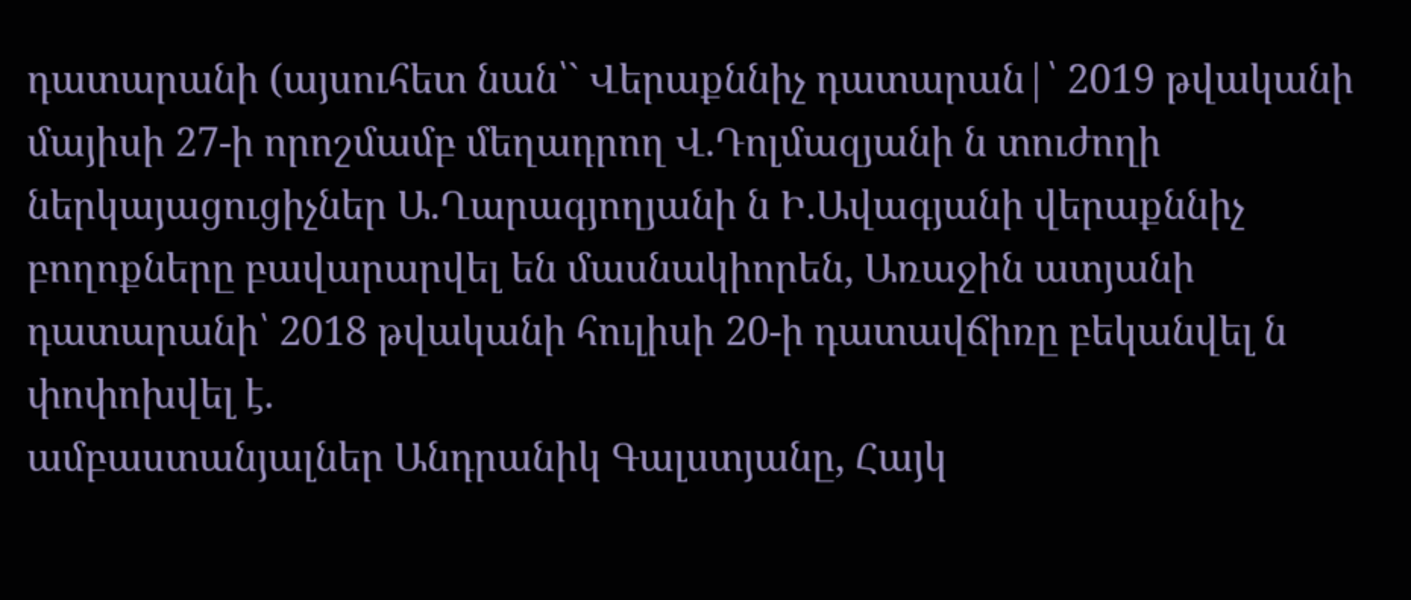դատարանի (այսուհետ նան՝` Վերաքննիչ դատարան|՝ 2019 թվականի մայիսի 27-ի որոշմամբ մեղադրող Վ.Դոլմազյանի ն տուժողի ներկայացուցիչներ Ա.Ղարագյողյանի ն Ի.Ավագյանի վերաքննիչ բողոքները բավարարվել են մասնակիորեն, Առաջին ատյանի դատարանի՝ 2018 թվականի հուլիսի 20-ի դատավճիռը բեկանվել ն փոփոխվել է.
ամբաստանյալներ Անդրանիկ Գալստյանը, Հայկ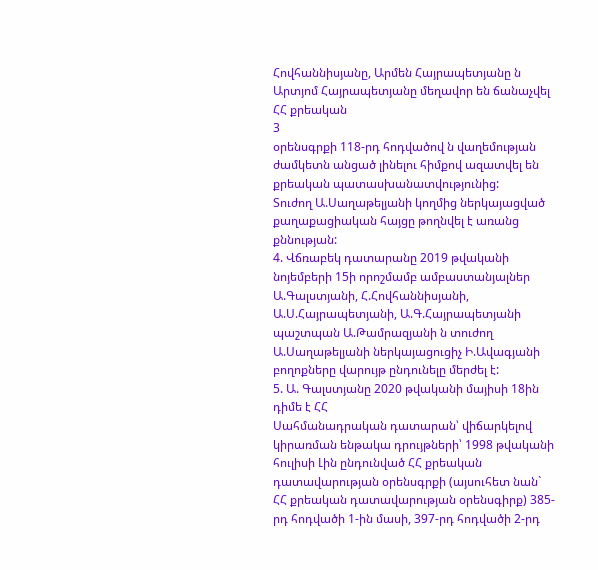Հովհաննիսյանը, Արմեն Հայրապետյանը ն Արտյոմ Հայրապետյանը մեղավոր են ճանաչվել ՀՀ քրեական
3
օրենսգրքի 118-րդ հոդվածով ն վաղեմության ժամկետն անցած լինելու հիմքով ազատվել են քրեական պատասխանատվությունից:
Տուժող Ա.Սաղաթելյանի կողմից ներկայացված քաղաքացիական հայցը թողնվել է առանց քննության:
4. Վճռաբեկ դատարանը 2019 թվականի նոյեմբերի 15ի որոշմամբ ամբաստանյալներ Ա.Գալստյանի, Հ.Հովհաննիսյանի, Ա.Ս.Հայրապետյանի, Ա.Գ.Հայրապետյանի պաշտպան Ա.Թամրազյանի ն տուժող Ա.Սաղաթելյանի ներկայացուցիչ Ի.Ավագյանի բողոքները վարույթ ընդունելը մերժել է:
5. Ա. Գալստյանը 2020 թվականի մայիսի 18ին դիմե է ՀՀ
Սահմանադրական դատարան՝ վիճարկելով կիրառման ենթակա դրույթների՝ 1998 թվականի հուլիսի Լին ընդունված ՀՀ քրեական դատավարության օրենսգրքի (այսուհետ նան` ՀՀ քրեական դատավարության օրենսգիրք) 385-րդ հոդվածի 1-ին մասի, 397-րդ հոդվածի 2-րդ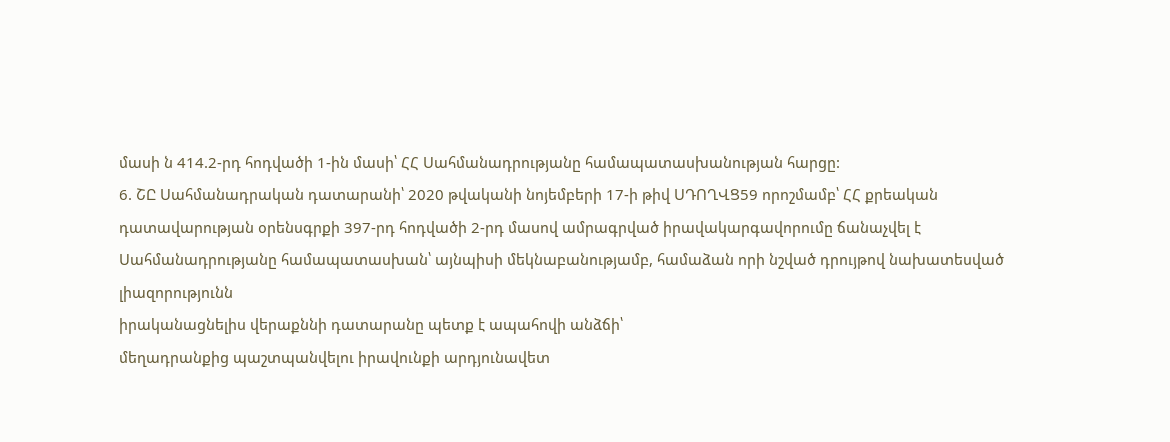մասի ն 414.2-րդ հոդվածի 1-ին մասի՝ ՀՀ Սահմանադրությանը համապատասխանության հարցը:
6. ՇԸ Սահմանադրական դատարանի՝ 2020 թվականի նոյեմբերի 17-ի թիվ ՍԴՈՂՎՑ59 որոշմամբ՝ ՀՀ քրեական դատավարության օրենսգրքի 397-րդ հոդվածի 2-րդ մասով ամրագրված իրավակարգավորումը ճանաչվել է Սահմանադրությանը համապատասխան՝ այնպիսի մեկնաբանությամբ, համաձան որի նշված դրույթով նախատեսված լիազորությունն
իրականացնելիս վերաքննի դատարանը պետք է ապահովի անձճի՝
մեղադրանքից պաշտպանվելու իրավունքի արդյունավետ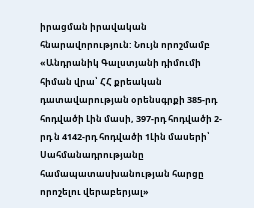իրացման իրավական հնարավորություն: Նույն որոշմամբ «Անդրանիկ Գալստյանի դիմումի հիման վրա՝ ՀՀ քրեական դատավարության օրենսգրքի 385-րդ հոդվածի Լին մասի, 397-րդ հոդվածի 2-րդ ն 4142-րդ հոդվածի 1Լին մասերի՝ Սահմանադրությանը համապատասխանության հարցը որոշելու վերաբերյալ»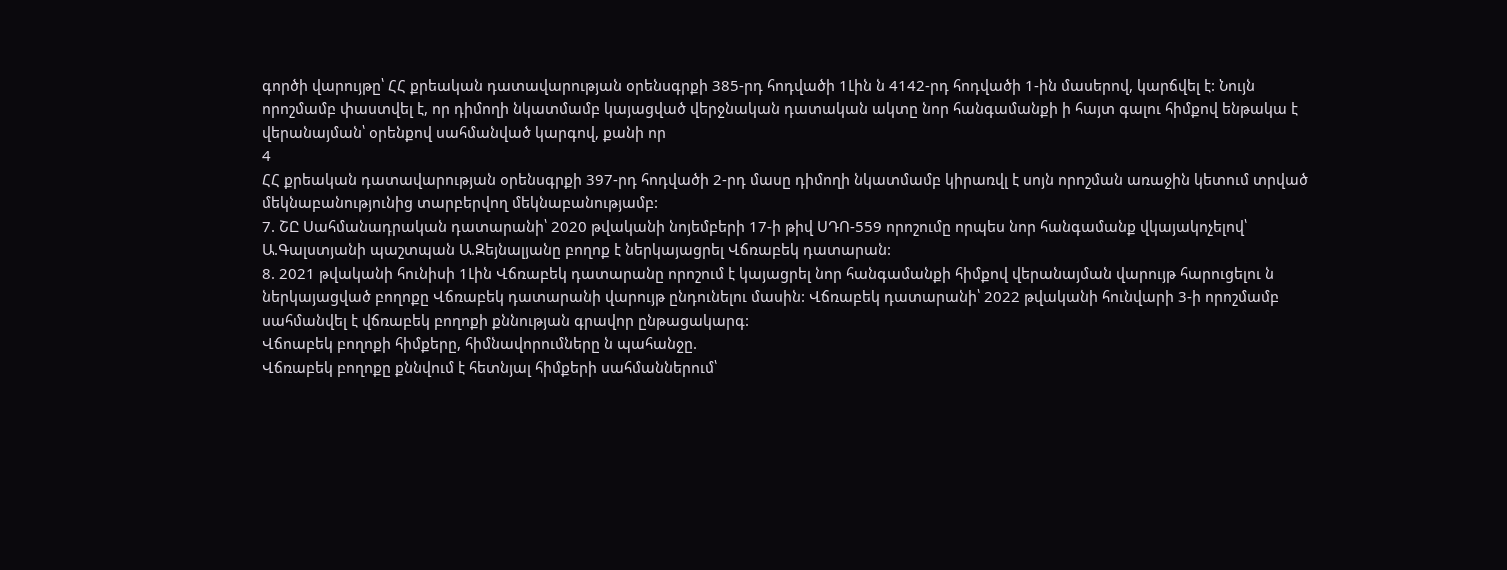գործի վարույթը՝ ՀՀ քրեական դատավարության օրենսգրքի 385-րդ հոդվածի 1Լին ն 4142-րդ հոդվածի 1-ին մասերով, կարճվել է: Նույն որոշմամբ փաստվել է, որ դիմողի նկատմամբ կայացված վերջնական դատական ակտը նոր հանգամանքի ի հայտ գալու հիմքով ենթակա է վերանայման՝ օրենքով սահմանված կարգով, քանի որ
4
ՀՀ քրեական դատավարության օրենսգրքի 397-րդ հոդվածի 2-րդ մասը դիմողի նկատմամբ կիրառվլ է սոյն որոշման առաջին կետում տրված
մեկնաբանությունից տարբերվող մեկնաբանությամբ:
7. ՇԸ Սահմանադրական դատարանի՝ 2020 թվականի նոյեմբերի 17-ի թիվ ՍԴՈ-559 որոշումը որպես նոր հանգամանք վկայակոչելով՝ Ա.Գալստյանի պաշտպան Ա.Զեյնալյանը բողոք է ներկայացրել Վճռաբեկ դատարան:
8. 2021 թվականի հունիսի 1Լին Վճռաբեկ դատարանը որոշում է կայացրել նոր հանգամանքի հիմքով վերանայման վարույթ հարուցելու ն ներկայացված բողոքը Վճռաբեկ դատարանի վարույթ ընդունելու մասին: Վճռաբեկ դատարանի՝ 2022 թվականի հունվարի 3-ի որոշմամբ սահմանվել է վճռաբեկ բողոքի քննության գրավոր ընթացակարգ:
Վճոաբեկ բողոքի հիմքերը, հիմնավորումները ն պահանջը.
Վճռաբեկ բողոքը քննվում է հետնյալ հիմքերի սահմաններում՝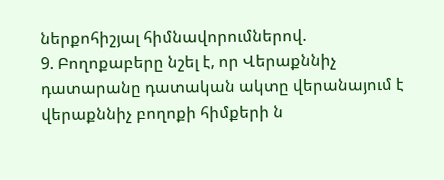ներքոհիշյալ հիմնավորումներով.
9. Բողոքաբերը նշել է, որ Վերաքննիչ դատարանը դատական ակտը վերանայում է վերաքննիչ բողոքի հիմքերի ն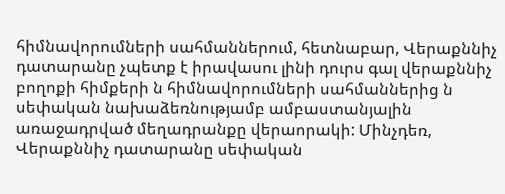հիմնավորումների սահմաններում, հետնաբար, Վերաքննիչ դատարանը չպետք է իրավասու լինի դուրս գալ վերաքննիչ բողոքի հիմքերի ն հիմնավորումների սահմաններից ն սեփական նախաձեռնությամբ ամբաստանյալին առաջադրված մեղադրանքը վերաորակի: Մինչդեռ, Վերաքննիչ դատարանը սեփական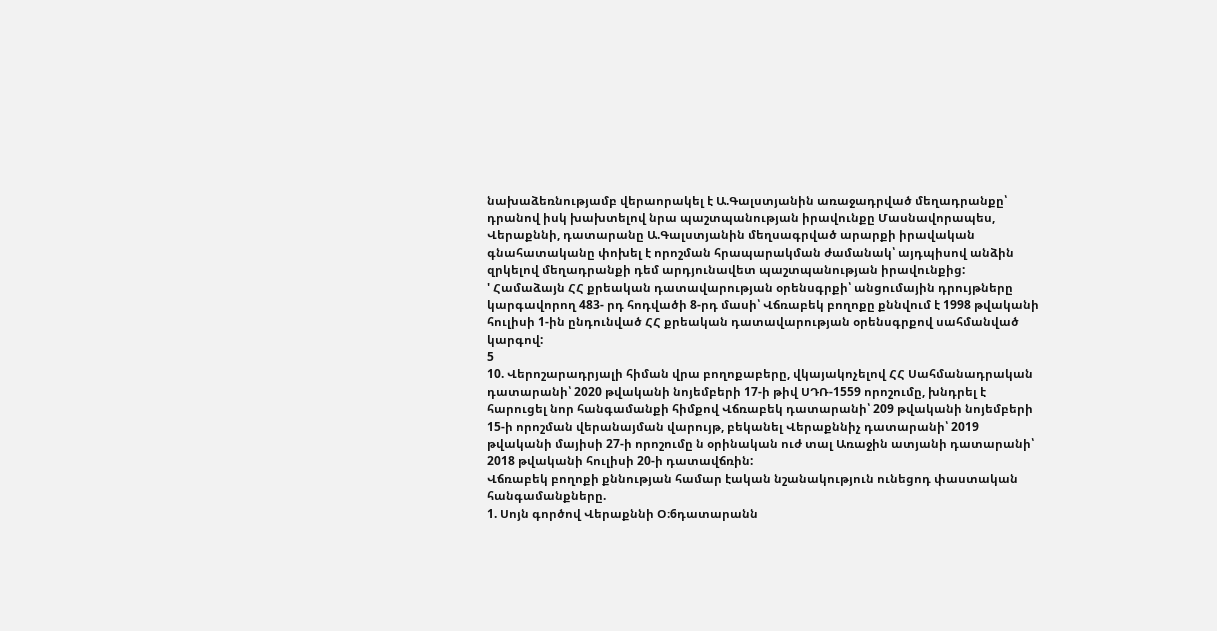նախաձեռնությամբ վերաորակել է Ա.Գալստյանին առաջադրված մեղադրանքը՝ դրանով իսկ խախտելով նրա պաշտպանության իրավունքը Մասնավորապես, Վերաքննի, դատարանը Ա.Գալստյանին մեղսագրված արարքի իրավական գնահատականը փոխել է որոշման հրապարակման ժամանակ՝ այդպիսով անձին զրկելով մեղադրանքի դեմ արդյունավետ պաշտպանության իրավունքից:
' Համաձայն ՀՀ քրեական դատավարության օրենսգրքի՝ անցումային դրույթները կարգավորող 483- րդ հոդվածի 8-րդ մասի՝ Վճռաբեկ բողոքը քննվում է 1998 թվականի հուլիսի 1-ին ընդունված ՀՀ քրեական դատավարության օրենսգրքով սահմանված կարգով:
5
10. Վերոշարադրյալի հիման վրա բողոքաբերը, վկայակոչելով ՀՀ Սահմանադրական դատարանի՝ 2020 թվականի նոյեմբերի 17-ի թիվ ՍԴՌ-1559 որոշումը, խնդրել է հարուցել նոր հանգամանքի հիմքով Վճռաբեկ դատարանի՝ 209 թվականի նոյեմբերի 15-ի որոշման վերանայման վարույթ, բեկանել Վերաքննիչ դատարանի՝ 2019 թվականի մայիսի 27-ի որոշումը ն օրինական ուժ տալ Առաջին ատյանի դատարանի՝ 2018 թվականի հուլիսի 20-ի դատավճռին:
Վճռաբեկ բողոքի քննության համար էական նշանակություն ունեցոդ փաստական հանգամանքները.
1. Սոյն գործով Վերաքննի Օ։6դատարանն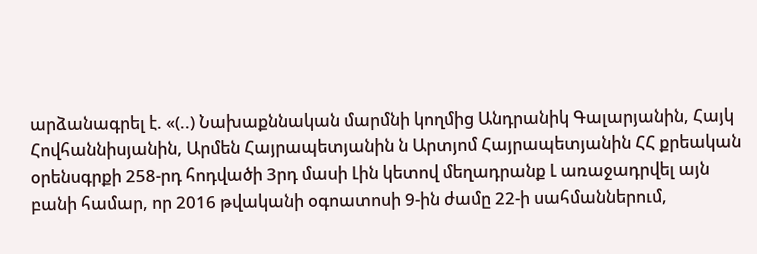արձանագրել է. «(..) Նախաքննական մարմնի կողմից Անդրանիկ Գալարյանին, Հայկ
Հովհաննիսյանին, Արմեն Հայրապետյանին ն Արտյոմ Հայրապետյանին ՀՀ քրեական օրենսգրքի 258-րդ հոդվածի 3րդ մասի Լին կետով մեղադրանք Լ առաջադրվել այն բանի համար, որ 2016 թվականի օգոատոսի 9-ին ժամը 22-ի սահմաններում,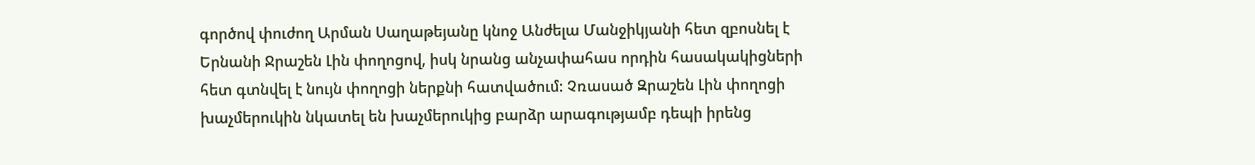գործով փուժող Արման Սաղաթեյանը կնոջ Անժելա Մանջիկյանի հետ զբոսնել է Երնանի Ջրաշեն Լին փողոցով, իսկ նրանց անչափահաս որդին հասակակիցների հետ գտնվել է նույն փողոցի ներքնի հատվածում: Չռասած Զրաշեն Լին փողոցի խաչմերուկին նկատել են խաչմերուկից բարձր արագությամբ դեպի իրենց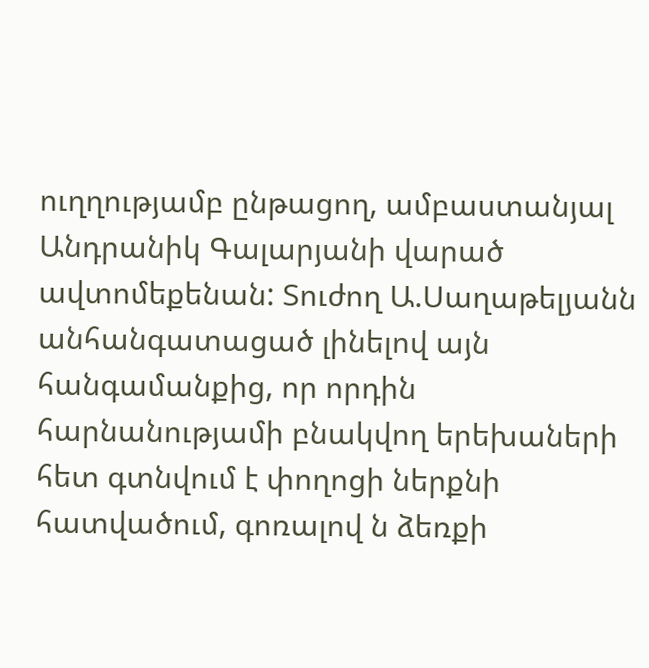ուղղությամբ ընթացող, ամբաստանյալ Անդրանիկ Գալարյանի վարած ավտոմեքենան: Տուժող Ա.Սաղաթելյանն անհանգատացած լինելով այն հանգամանքից, որ որդին հարնանությամի բնակվող երեխաների հետ գտնվում է փողոցի ներքնի հատվածում, գոռալով ն ձեռքի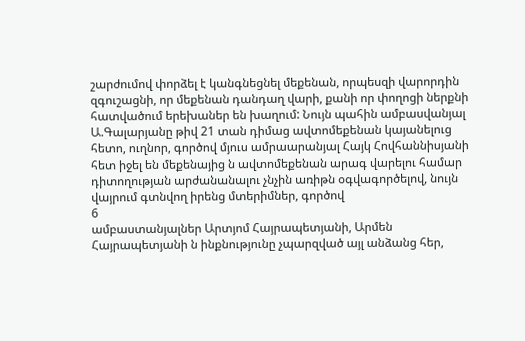շարժումով փորձել է կանգնեցնել մեքենան, որպեսզի վարորդին զգուշացնի, որ մեքենան դանդաղ վարի, քանի որ փողոցի ներքնի հատվածում երեխաներ են խաղում: Նույն պահին ամբասվանյալ Ա.Գալարյանը թիվ 21 տան դիմաց ավտոմեքենան կայանելուց հետո, ուղնոր, գործով մյուս ամրաարանյալ Հայկ Հովհաննիսյանի հետ իջել են մեքենայից ն ավտոմեքենան արագ վարելու համար դիտողության արժանանալու չնչին առիթն օգվագործելով, նույն վայրում գտնվող իրենց մտերիմներ, գործով
6
ամբաստանյալներ Արտյոմ Հայրապետյանի, Արմեն Հայրապետյանի ն ինքնությունը չպարզված այլ անձանց հեր,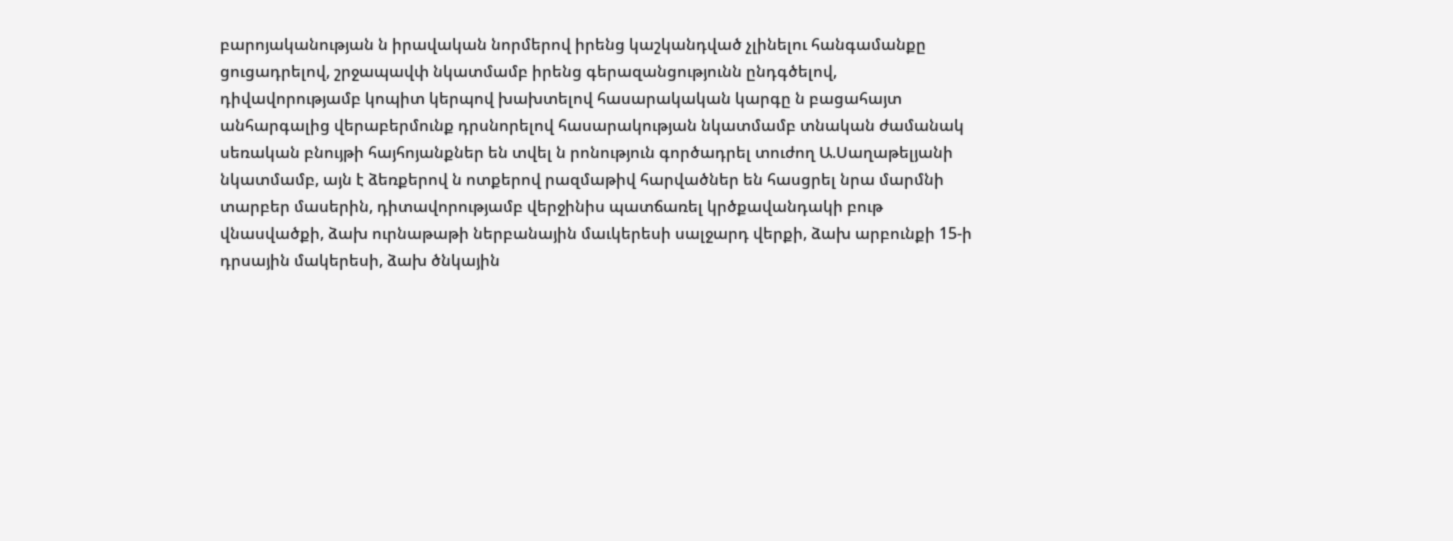բարոյականության ն իրավական նորմերով իրենց կաշկանդված չլինելու հանգամանքը ցուցադրելով, շրջապավփ նկատմամբ իրենց գերազանցությունն ընդգծելով, դիվավորությամբ կոպիտ կերպով խախտելով հասարակական կարգը ն բացահայտ անհարգալից վերաբերմունք դրսնորելով հասարակության նկատմամբ տնական ժամանակ սեռական բնույթի հայհոյանքներ են տվել ն րոնություն գործադրել տուժող Ա.Սաղաթելյանի նկատմամբ, այն է ձեռքերով ն ոտքերով րազմաթիվ հարվածներ են հասցրել նրա մարմնի տարբեր մասերին, դիտավորությամբ վերջինիս պատճառել կրծքավանդակի բութ վնասվածքի, ձախ ուրնաթաթի ներբանային մաւկերեսի սալջարդ վերքի, ձախ արբունքի 15-ի դրսային մակերեսի, ձախ ծնկային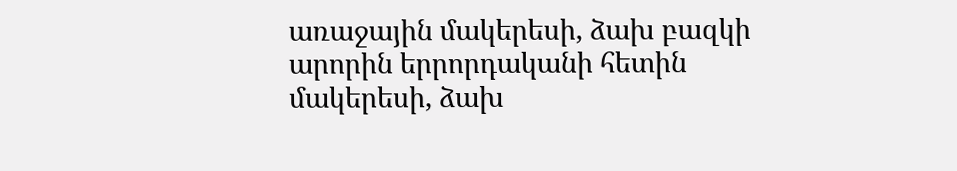առաջային մակերեսի, ձախ բազկի արորին երրորդականի հետին մակերեսի, ձախ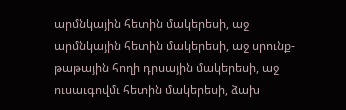արմնկային հետին մակերեսի, աջ արմնկային հետին մակերեսի, աջ սրունք-թաթային հողի դրսային մակերեսի, աջ ուսաւգովմւ հետին մակերեսի, ձախ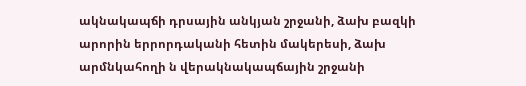ակնակապճի դրսային անկյան շրջանի, ձախ բազկի արորին երրորդականի հետին մակերեսի, ձախ արմնկահողի ն վերակնակապճային շրջանի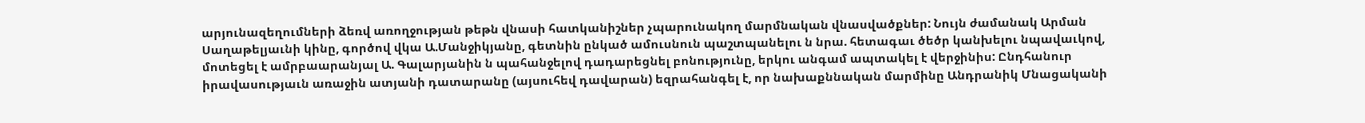արյունազեղումների ձեռվ առողջության թեթն վնասի հատկանիշներ չպարունակող մարմնական վնասվածքներ: Նույն ժամանակ Արման Սաղաթելյաւնի կինը, գործով վկա Ա.Մանջիկյանը, գետնին ընկած ամուսնուն պաշտպանելու ն նրա. հետագաւ ծեծր կանխելու նպավաւկով, մոտեցել է ամրբաարանյալ Ա. Գալարյանին ն պահանջելով դադարեցնել բոնությունը, երկու անգամ ապտակել է վերջինիս: Ընդհանուր իրավասությաւն առաջին ատյանի դատարանը (այսուհեվ դավարան) եզրահանգել է, որ նախաքննական մարմինը Անդրանիկ Մնացականի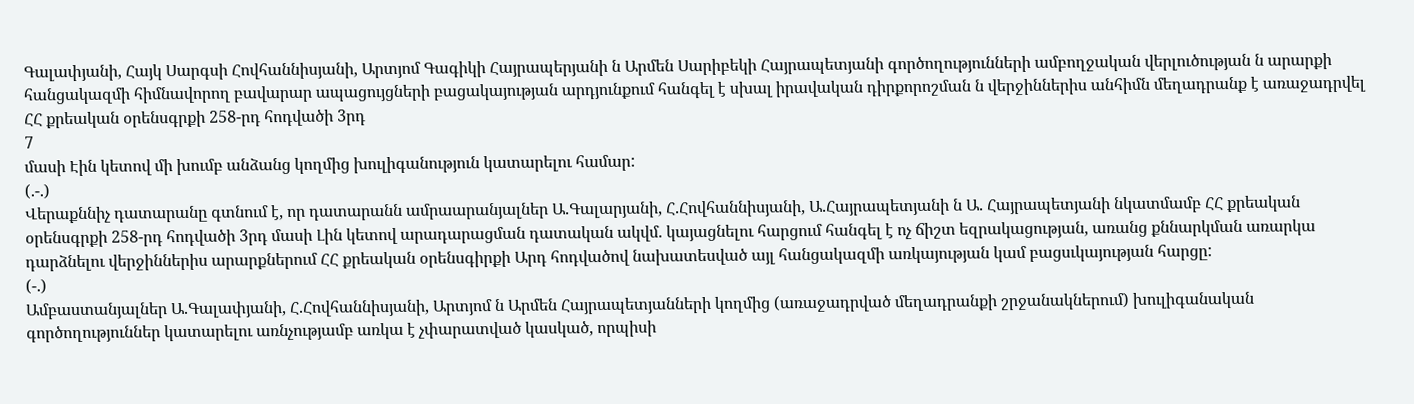Գալափյանի, Հայկ Սարգսի Հովհաննիսյանի, Արտյոմ Գագիկի Հայրապերյանի ն Արմեն Սարիբեկի Հայրապետյանի գործողությունների ամբողջական վերլուծության ն արարքի հանցակազմի հիմնավորող բավարար ապացույցների բացակայության արդյունքում հանգել է սխալ իրավական դիրքորոշման ն վերջիններիս անհիմն մեղադրանք է առաջադրվել ՀՀ քրեական օրենսգրքի 258-րդ հոդվածի 3րդ
7
մասի Էին կետով մի խումբ անձանց կողմից խուլիգանություն կատարելու համար:
(.-.)
Վերաքննիչ դատարանը գտնում է, որ դատարանն ամրաարանյալներ Ա.Գալարյանի, Հ.Հովհաննիսյանի, Ա.Հայրապետյանի ն Ա. Հայրապետյանի նկատմամբ ՀՀ քրեական օրենսգրքի 258-րդ հոդվածի 3րդ մասի Լին կետով արադարացման դատական ակվմ. կայացնելու հարցում հանգել է ոչ ճիշտ եզրակացության, առանց քննարկման առարկա դարձնելու վերջիններիս արարքներում ՀՀ քրեական օրենսգիրքի Արդ հոդվածով նախատեսված այլ հանցակազմի առկայության կամ բացսւկայության հարցը:
(-.)
Ամբաստանյալներ Ա.Գալափյանի, Հ.Հովհաննիսյանի, Արտյոմ ն Արմեն Հայրապետյանների կողմից (առաջադրված մեղադրանքի շրջանակներում) խուլիգանական գործողություններ կատարելու առնչությամբ առկա է չփարատված կասկած, որպիսի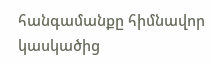հանգամանքը հիմնավոր կասկածից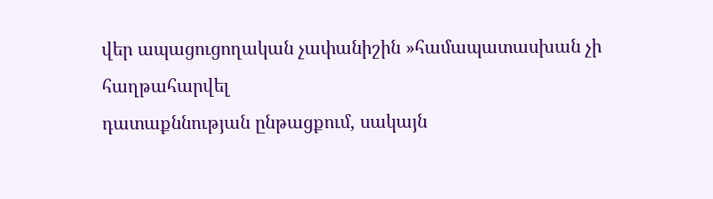վեր ապացուցողական չափանիշին »համապատասխան չի հաղթահարվել
դատաքննության ընթացքում, սակայն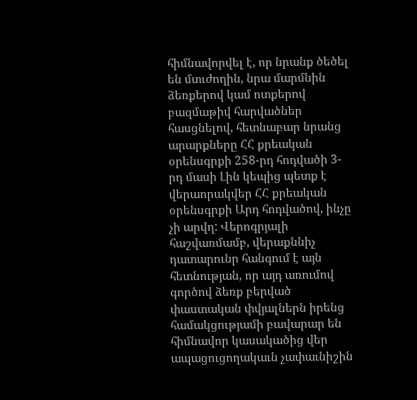հիմնավորվել է, որ նրանք ծեծել են մտւժողին, նրա մարմնին ձեռքերով կամ ոտքերով բազմաթիվ հարվածներ հասցնելով, հետնաբար նրանց արարքները ՀՀ քրեական օրենսգրքի 258-րդ հոդվածի 3-րդ մասի Լին կեպից պետք է վերաորակվեր ՀՀ քրեական օրենսգրքի Արդ հոդվածով, ինչը չի արվղ: Վերոգրյալի հաշվառմամբ, վերաքննիչ դատարունր հանգում է այն հետնության, որ այդ առումով գործով ձեռք բերված փաստական փվյալներն իրենց համակցությամի բավարար են հիմնավոր կասակածից վեր ապացուցողակաւն չափաւնիշին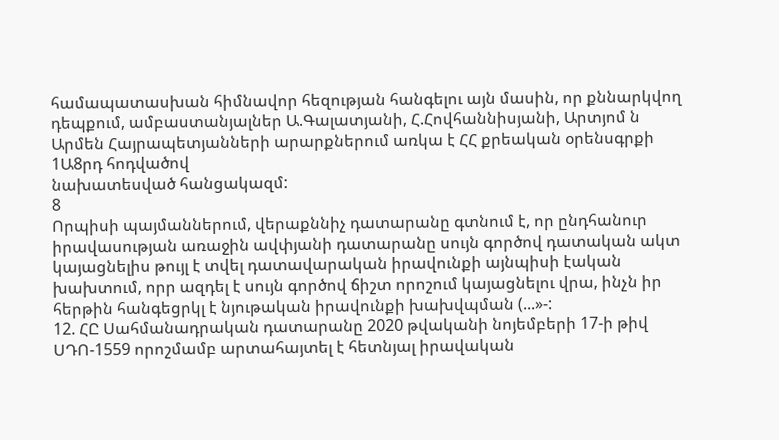համապատասխան հիմնավոր հեզության հանգելու այն մասին, որ քննարկվող դեպքում, ամբաստանյալներ Ա.Գալատյանի, Հ.Հովհաննիսյանի, Արտյոմ ն Արմեն Հայրապետյանների արարքներում առկա է ՀՀ քրեական օրենսգրքի 1Ա8րդ հոդվածով
նախատեսված հանցակազմ:
8
Որպիսի պայմաններում, վերաքննիչ դատարանը գտնում է, որ ընդհանուր իրավասության առաջին ավփյանի դատարանը սույն գործով դատական ակտ կայացնելիս թույլ է տվել դատավարական իրավունքի այնպիսի էական խախտում, որր ազդել է սույն գործով ճիշտ որոշում կայացնելու վրա, ինչն իր հերթին հանգեցրկլ է նյութական իրավունքի խախվպման (...»-:
12. ՀԸ Սահմանադրական դատարանը 2020 թվականի նոյեմբերի 17-ի թիվ ՍԴՈ-1559 որոշմամբ արտահայտել է հետնյալ իրավական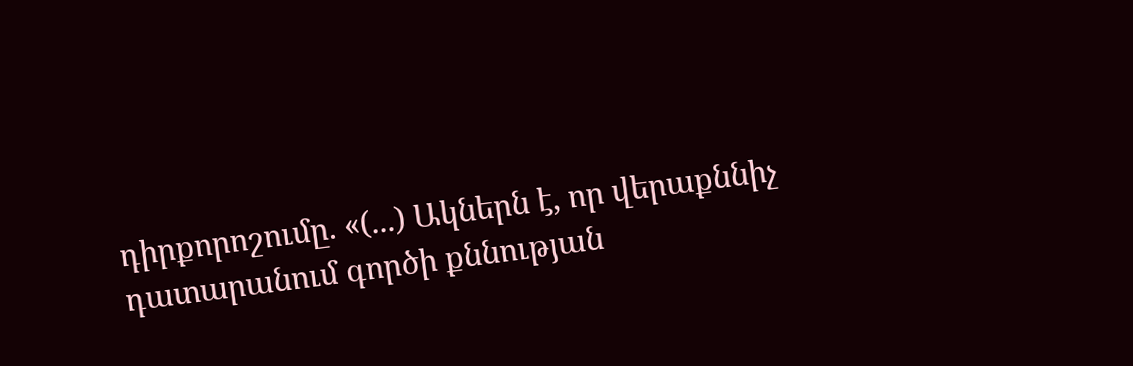դիրքորոշումը. «(...) Ակներն է, որ վերաքննիչ դատարանում գործի քննության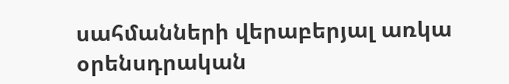սահմանների վերաբերյալ առկա օրենսդրական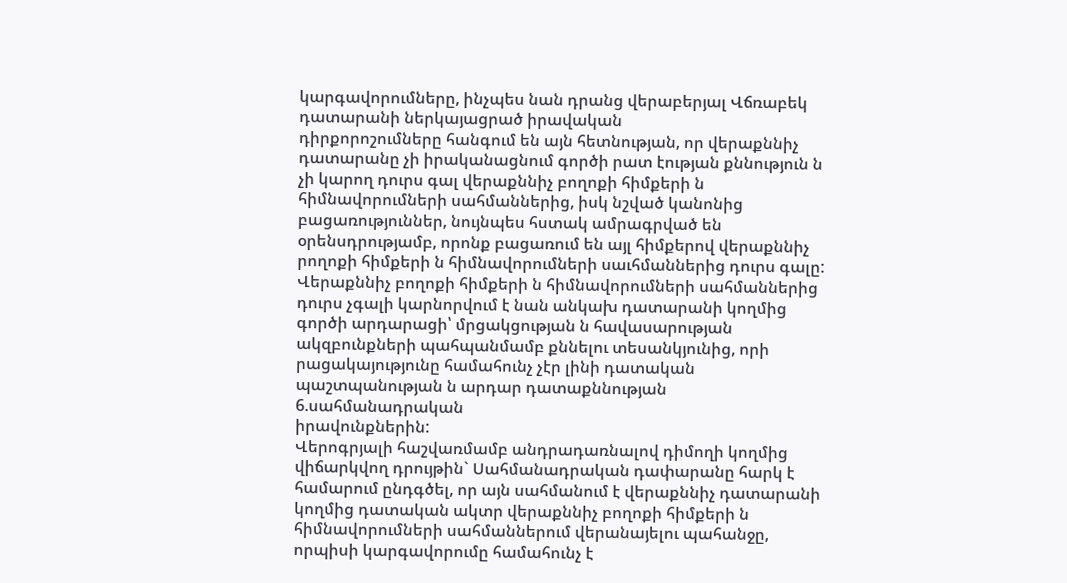կարգավորումները, ինչպես նան դրանց վերաբերյալ Վճռաբեկ դատարանի ներկայացրած իրավական
դիրքորոշումները հանգում են այն հետնության, որ վերաքննիչ դատարանը չի իրականացնում գործի րատ էության քննություն ն չի կարող դուրս գալ վերաքննիչ բողոքի հիմքերի ն հիմնավորումների սահմաններից, իսկ նշված կանոնից բացառություններ, նույնպես հստակ ամրագրված են
օրենսդրությամբ, որոնք բացառում են այլ հիմքերով վերաքննիչ րողոքի հիմքերի ն հիմնավորումների սաւհմաններից դուրս գալը:
Վերաքննիչ բողոքի հիմքերի ն հիմնավորումների սահմաններից դուրս չգալի կարնորվում է նան անկախ դատարանի կողմից գործի արդարացի՝ մրցակցության ն հավասարության ակզբունքների պահպանմամբ քննելու տեսանկյունից, որի րացակայությունը համահունչ չէր լինի դատական պաշտպանության ն արդար դատաքննության 6.սահմանադրական
իրավունքներին:
Վերոգրյալի հաշվառմամբ անդրադառնալով դիմողի կողմից վիճարկվող դրույթին` Սահմանադրական դափարանը հարկ է համարում ընդգծել, որ այն սահմանում է վերաքննիչ դատարանի կողմից դատական ակտր վերաքննիչ բողոքի հիմքերի ն հիմնավորումների սահմաններում վերանայելու պահանջը, որպիսի կարգավորումը համահունչ է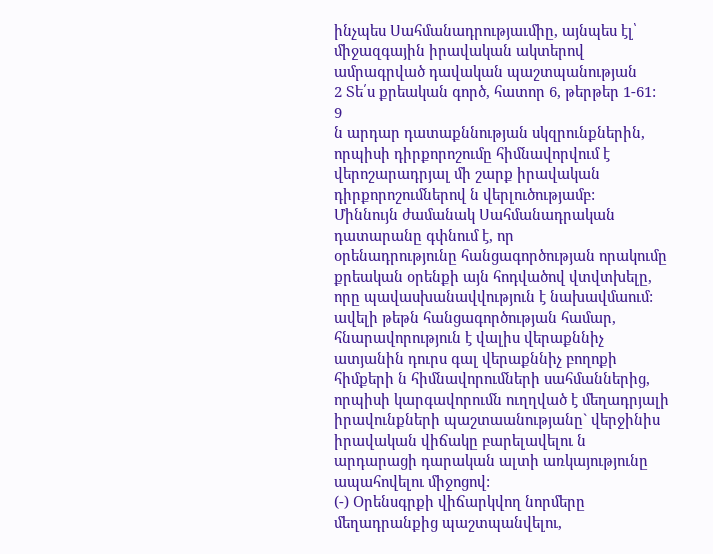ինչպես Սահմանադրությաւմիը, այնպես էլ՝ միջազգային իրավական ակտերով ամրագրված դավական պաշտպանության
2 Տե՛ս քրեական գործ, հատոր 6, թերթեր 1-61:
9
ն արդար դատաքննության սկզրունքներին, որպիսի դիրքորոշումը հիմնավորվում է վերոշարադրյալ մի շարք իրավական դիրքորոշումներով ն վերլուծությամբ:
Միննույն ժամանակ Սահմանադրական դատարանը գփնում է, որ
օրենադրությունը հանցագործության որակումը քրեական օրենքի այն հոդվածով վտվտխելը, որը պավասխանավվություն է նախավմաում: ավելի թեթն հանցագործության համար, հնարավորություն է վալիս վերաքննիչ ատյանին դուրս գալ վերաքննիչ բողոքի հիմքերի ն հիմնավորումների սահմաններից, որպիսի կարգավորումն ուղղված է մեղադրյալի իրավունքների պաշտաանությանը` վերջինիս իրավական վիճակը բարելավելու ն արդարացի դարական ալտի առկայությունը ապահովելու միջոցով:
(-) Օրենսգրքի վիճարկվող նորմերը մեղադրանքից պաշտպանվելու,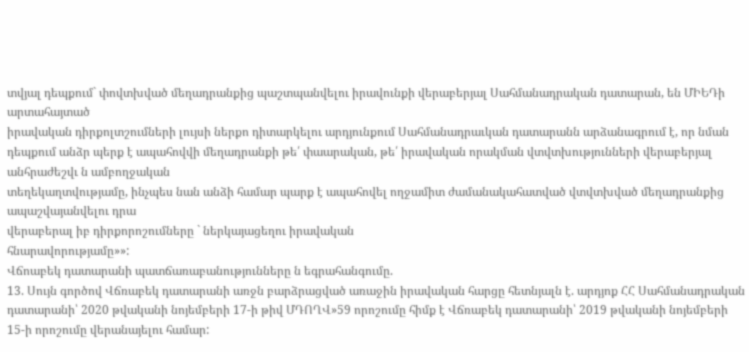տվյալ դեպքում` փովտխված մեղադրանքից պաշտպանվելու իրավունքի վերաբերյալ Սահմանադրական դատարան, են ՄԻԵԴի արտահայտած
իրավական դիրքոլտշումների լույսի ներքո դիտարկելու արդյունքում Սահմանադրաւկան դատարանն արձանագրում է, որ նման դեպքում անձր պերք է ապահովվի մեղադրանքի թե՛ փաարական, թե՛ իրավական որակման վտվտխությունների վերաբերյալ անհրաժեշվւ ն ամբողջական
տեղեկաղտվությամը, ինչպես նան անձի համար պարք է ապահովել ողջամիտ ժամանակահատված վտվտխված մեղադրանքից ապաշվայանվելու դրա
վերաբերալ իբ դիրքորոշումները ` ներկայացեղու իրավական
հնարավորությամը»»:
Վճոաբեկ դատարանի պատճառաբանությունները ն եգրահանգումը.
13. Սույն գործով Վճռաբեկ դատարանի առջն բարձրացված առաջին իրավական հարցը հետնյալն է. արդյոք ՀՀ Սահմանադրական դատարանի՝ 2020 թվականի նոյեմբերի 17-ի թիվ ՄԴՈՂՎ»59 որոշումը հիմք է Վճռաբեկ դատարանի՝ 2019 թվականի նոյեմբերի 15-ի որոշումը վերանայելու համար: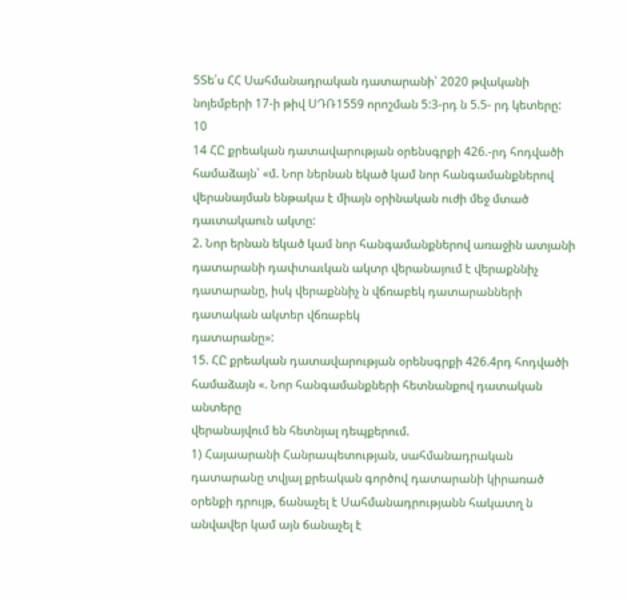5Տե՛ս ՀՀ Սահմանադրական դատարանի՝ 2020 թվականի նոյեմբերի 17-ի թիվ ՍԴՌ1559 որոշման 5:3-րդ ն 5.5- րդ կետերը:
10
14 ՀԸ քրեական դատավարության օրենսգրքի 426.-րդ հոդվածի
համաձայն՝ «մ. Նոր ներնան եկած կամ նոր հանգամանքներով վերանայման ենթակա է միայն օրինական ուժի մեջ մտած դաւտակաուն ակտը:
2. Նոր երնան եկած կամ նոր հանգամանքներով առաջին ատյանի
դատարանի դափտաւկան ակտր վերանայում է վերաքննիչ դատարանը, իսկ վերաքննիչ ն վճռաբեկ դատարանների դատական ակտեր վճռաբեկ
դատարանը»:
15. ՀԸ քրեական դատավարության օրենսգրքի 426.4րդ հոդվածի
համաձայն «. Նոր հանգամանքների հետնանքով դատական անտերը
վերանայվում են հետնյալ դեպքերում.
1) Հայաարանի Հանրապետության, սահմանադրական դատարանը տվյալ քրեական գործով դատարանի կիրառած օրենքի դրույթ, ճանաչել է Սահմանադրությանն հակատղ ն անվավեր կամ այն ճանաչել է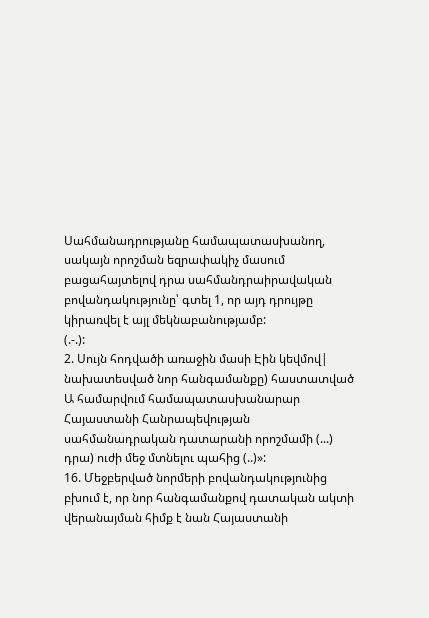Սահմանադրությանը համապատասխանող, սակայն որոշման եզրափակիչ մասում բացահայտելով դրա սահմանդրաիրավական բովանդակությունը՝ գտել 1, որ այդ դրույթը կիրառվել է այլ մեկնաբանությամբ:
(.-.):
2. Սույն հոդվածի առաջին մասի Էին կեվմով| նախատեսված նոր հանգամանքը) հաստատված Ա համարվում համապատասխանարար
Հայաստանի Հանրապեվության սահմանադրական դատարանի որոշմամի (...) դրա) ուժի մեջ մտնելու պահից (..)»:
16. Մեջբերված նորմերի բովանդակությունից բխում է, որ նոր հանգամանքով դատական ակտի վերանայման հիմք է նան Հայաստանի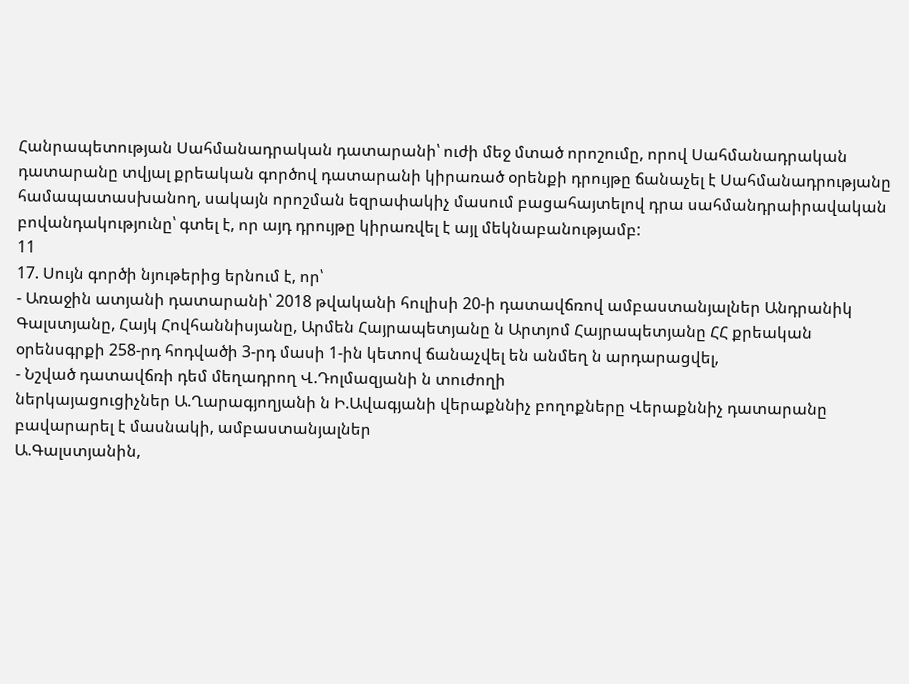Հանրապետության Սահմանադրական դատարանի՝ ուժի մեջ մտած որոշումը, որով Սահմանադրական դատարանը տվյալ քրեական գործով դատարանի կիրառած օրենքի դրույթը ճանաչել է Սահմանադրությանը
համապատասխանող, սակայն որոշման եզրափակիչ մասում բացահայտելով դրա սահմանդրաիրավական բովանդակությունը՝ գտել է, որ այդ դրույթը կիրառվել է այլ մեկնաբանությամբ:
11
17. Սույն գործի նյութերից երնում է, որ՝
- Առաջին ատյանի դատարանի՝ 2018 թվականի հուլիսի 20-ի դատավճռով ամբաստանյալներ Անդրանիկ Գալստյանը, Հայկ Հովհաննիսյանը, Արմեն Հայրապետյանը ն Արտյոմ Հայրապետյանը ՀՀ քրեական օրենսգրքի 258-րդ հոդվածի 3-րդ մասի 1-ին կետով ճանաչվել են անմեղ ն արդարացվել,
- Նշված դատավճռի դեմ մեղադրող Վ.Դոլմազյանի ն տուժողի
ներկայացուցիչներ Ա.Ղարագյողյանի ն Ի.Ավագյանի վերաքննիչ բողոքները Վերաքննիչ դատարանը բավարարել է մասնակի, ամբաստանյալներ
Ա.Գալստյանին,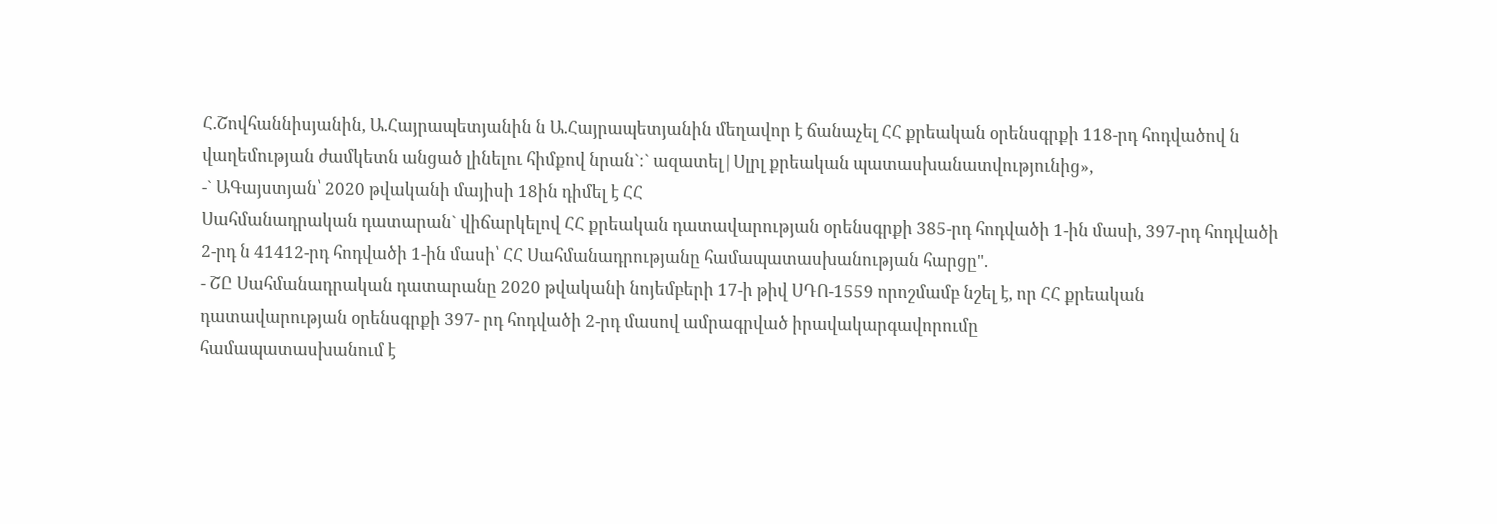Հ.Շովհաննիսյանին, Ա.Հայրապետյանին ն Ա.Հայրապետյանին մեղավոր է ճանաչել ՀՀ քրեական օրենսգրքի 118-րդ հոդվածով ն վաղեմության ժամկետն անցած լինելու հիմքով նրան`։` ազատել|Սլրլ քրեական պատասխանատվությունից»,
-` ԱԳայստյան՝ 2020 թվականի մայիսի 18ին դիմել է ՀՀ
Սահմանադրական դատարան` վիճարկելով ՀՀ քրեական դատավարության օրենսգրքի 385-րդ հոդվածի 1-ին մասի, 397-րդ հոդվածի 2-րդ ն 41412-րդ հոդվածի 1-ին մասի՝ ՀՀ Սահմանադրությանը համապատասխանության հարցը".
- ՇԸ Սահմանադրական դատարանը 2020 թվականի նոյեմբերի 17-ի թիվ ՍԴՈ-1559 որոշմամբ նշել է, որ ՀՀ քրեական դատավարության օրենսգրքի 397- րդ հոդվածի 2-րդ մասով ամրագրված իրավակարգավորումը
համապատասխանում է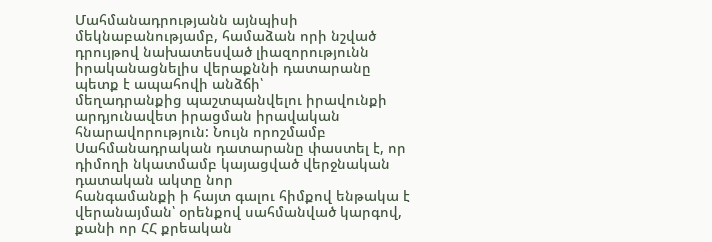Մահմանադրությանն այնպիսի մեկնաբանությամբ, համաձան որի նշված դրույթով նախատեսված լիազորությունն
իրականացնելիս վերաքննի դատարանը պետք է ապահովի անձճի՝
մեղադրանքից պաշտպանվելու իրավունքի արդյունավետ իրացման իրավական հնարավորություն: Նույն որոշմամբ Սահմանադրական դատարանը փաստել է, որ դիմողի նկատմամբ կայացված վերջնական դատական ակտը նոր
հանգամանքի ի հայտ գալու հիմքով ենթակա է վերանայման՝ օրենքով սահմանված կարգով, քանի որ ՀՀ քրեական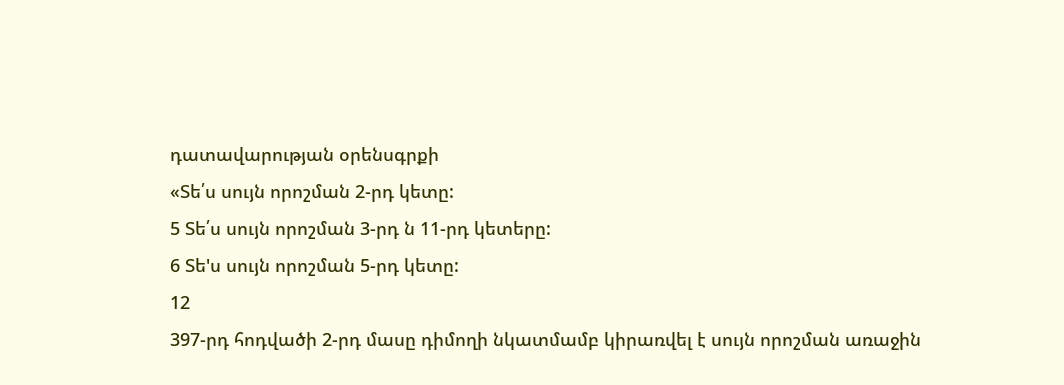դատավարության օրենսգրքի
«Տե՛ս սույն որոշման 2-րդ կետը:
5 Տե՛ս սույն որոշման 3-րդ ն 11-րդ կետերը:
6 Տե'ս սույն որոշման 5-րդ կետը:
12
397-րդ հոդվածի 2-րդ մասը դիմողի նկատմամբ կիրառվել է սույն որոշման առաջին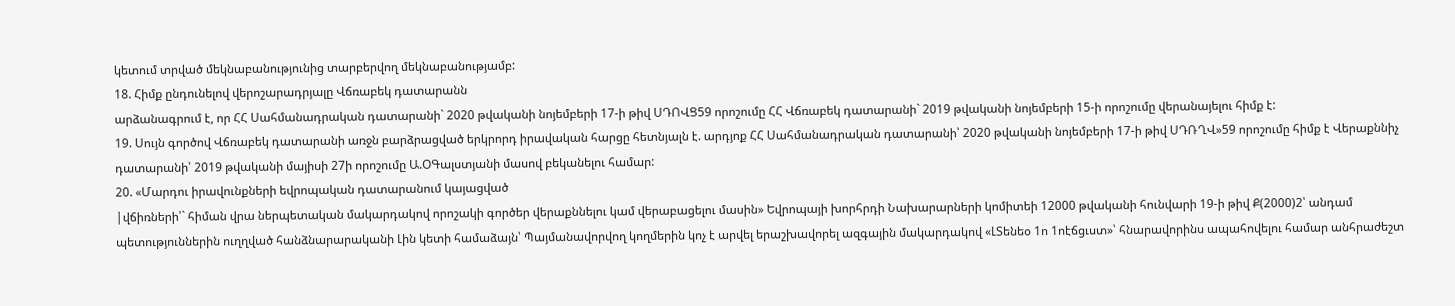կետում տրված մեկնաբանությունից տարբերվող մեկնաբանությամբ:
18. Հիմք ընդունելով վերոշարադրյալը Վճռաբեկ դատարանն
արձանագրում է, որ ՀՀ Սահմանադրական դատարանի` 2020 թվականի նոյեմբերի 17-ի թիվ ՍԴՈՎՑ59 որոշումը ՀՀ Վճռաբեկ դատարանի` 2019 թվականի նոյեմբերի 15-ի որոշումը վերանայելու հիմք է:
19. Սույն գործով Վճռաբեկ դատարանի առջն բարձրացված երկրորդ իրավական հարցը հետնյալն է. արդյոք ՀՀ Սահմանադրական դատարանի՝ 2020 թվականի նոյեմբերի 17-ի թիվ ՍԴՌՂՎ»59 որոշումը հիմք է Վերաքննիչ դատարանի՝ 2019 թվականի մայիսի 27ի որոշումը Ա.ՕԳալստյանի մասով բեկանելու համար:
20. «Մարդու իրավունքների եվրոպական դատարանում կայացված
|վճիռների՝` հիման վրա ներպետական մակարդակով որոշակի գործեր վերաքննելու կամ վերաբացելու մասին» Եվրոպայի խորհրդի Նախարարների կոմիտեի 12000 թվականի հունվարի 19-ի թիվ Ք(2000)2՝ անդամ պետություններին ուղղված հանձնարարականի Լին կետի համաձայն՝ Պայմանավորվող կողմերին կոչ է արվել երաշխավորել ազգային մակարդակով «ԼՏենեօ 1ո 1ոէճցւստ»՝ հնարավորինս ապահովելու համար անհրաժեշտ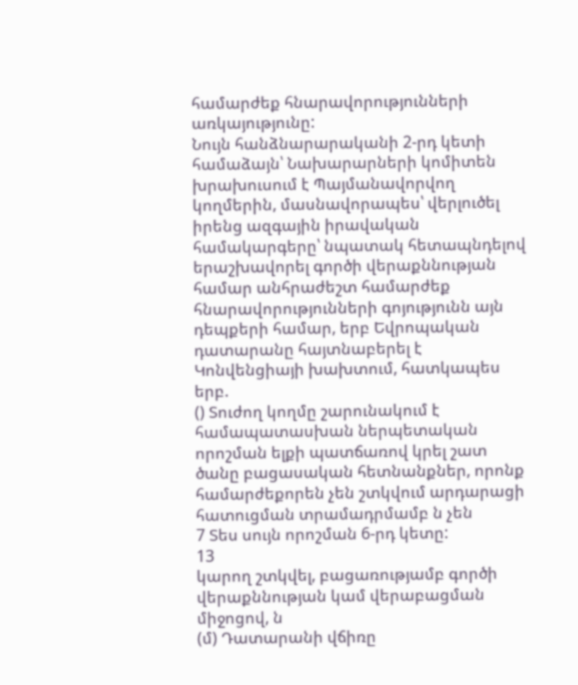համարժեք հնարավորությունների առկայությունը:
Նույն հանձնարարականի 2-րդ կետի համաձայն՝ Նախարարների կոմիտեն խրախուսում է Պայմանավորվող կողմերին, մասնավորապես՝ վերլուծել իրենց ազգային իրավական համակարգերը՝ նպատակ հետապնդելով երաշխավորել գործի վերաքննության համար անհրաժեշտ համարժեք հնարավորությունների գոյությունն այն դեպքերի համար, երբ Եվրոպական դատարանը հայտնաբերել է Կոնվենցիայի խախտում, հատկապես երբ.
() Տուժող կողմը շարունակում է համապատասխան ներպետական որոշման ելքի պատճառով կրել շատ ծանը բացասական հետնանքներ, որոնք համարժեքորեն չեն շտկվում արդարացի հատուցման տրամադրմամբ ն չեն
7 Տես սույն որոշման 6-րդ կետը:
13
կարող շտկվել, բացառությամբ գործի վերաքննության կամ վերաբացման միջոցով, ն
(մ) Դատարանի վճիռը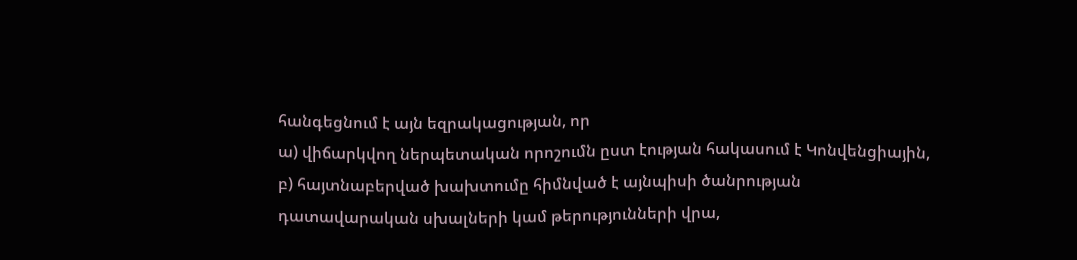հանգեցնում է այն եզրակացության, որ
ա) վիճարկվող ներպետական որոշումն ըստ էության հակասում է Կոնվենցիային,
բ) հայտնաբերված խախտումը հիմնված է այնպիսի ծանրության
դատավարական սխալների կամ թերությունների վրա,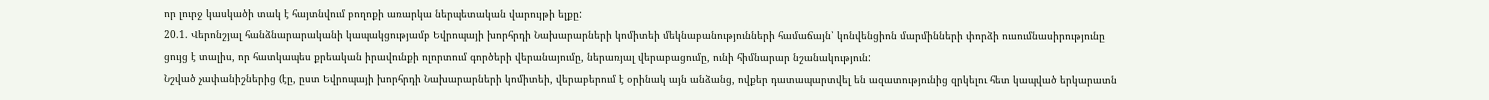որ լուրջ կասկածի տակ է հայտնվում բողոքի առարկա ներպետական վարույթի ելքը:
20.1. Վերոնշյալ հանձնարարականի կապակցությամբ Եվրոպայի խորհրդի Նախարարների կոմիտեի մեկնաբանությունների համաճայն՝ կոնվենցիոն մարմինների փորձի ուսումնասիրությունը ցույց է տալիս, որ հատկապես քրեական իրավունքի ոլորտում գործերի վերանայումը, ներառյալ վերաբացումը, ունի հիմնարար նշանակություն:
Նշված չափանիշներից (էը, ըստ Եվրոպայի խորհրդի Նախարարների կոմիտեի, վերաբերում է օրինակ այն անձանց, ովքեր դատապարտվել են ազատությունից զրկելու հետ կապված երկարատն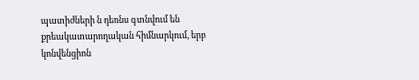պատիժների ն դեռնս գտնվում են քրեակատարողական հիմնարկում, երբ կոնվենցիոն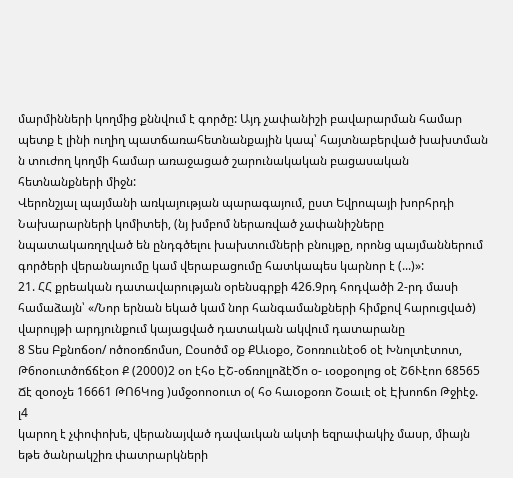մարմինների կողմից քննվում է գործը: Այդ չափանիշի բավարարման համար պետք է լինի ուղիղ պատճառահետնանքային կապ՝ հայտնաբերված խախտման ն տուժող կողմի համար առաջացած շարունակական բացասական հետնանքների միջն:
Վերոնշյալ պայմանի առկայության պարագայում, ըստ Եվրոպայի խորհրդի Նախարարների կոմիտեի, (նյ խմբոմ ներառված չափանիշները
նպատակառղղված են ընդգծելու խախտումների բնույթը, որոնց պայմաններում գործերի վերանայումը կամ վերաբացումը հատկապես կարնոր է (...)»:
21. ՀՀ քրեական դատավարության օրենսգրքի 426.9րդ հոդվածի 2-րդ մասի համաձայն՝ «/Նոր երնան եկած կամ նոր հանգամանքների հիմքով հարուցված) վարույթի արդյունքում կայացված դատական ակվում դատարանը
8 Տես Բքնոճօո/ ոծոօռճոմսո, Ըօսոծմ օք ՔԱւօքօ, Շօոռոււնէօ6 օէ Խնոլտէտոտ, Թ6ոօուտծոճճէօո Ք (2000)2 օո էհօ ԷՇ-օճռոլլոձէԾո օ- ւօօքօոլոց օէ Շ6Ւէոո 68565 Ճէ զօոօչե 16661 ԹՈ6Կոց )սմջօոոօուտ օ( հօ հաւօքօռո Շօաւէ օէ Էխոոճո Թջիէջ.
լ4
կարող է չփոփոխե, վերանայված դավաւկան ակտի եզրափակիչ մասր, միայն եթե ծանրակշիռ փատրարկների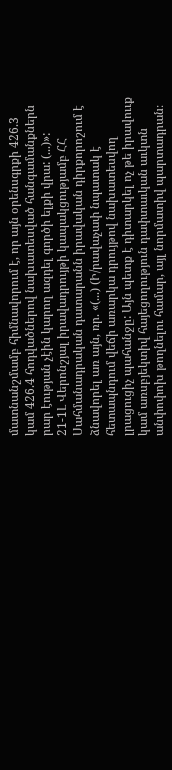մատնանշմամբ հիմնավորում է, որ այն օրենսգրքի 426.3 կամ 426.4 հոդվածներով նախատեսված հանգամանքներն րար էության չէին կարող ազդել գործի ելքի վրա: (...)»:
21-1Լ Վերոնշյալ իրավադրույթի կապակցությամբ ՀՀ Սահմանադրական դատարանն իրավական դիրքորոշում է ձնավորել առ այն, ռր. «(...) (Ի/րավաչափ նպատակ է հետապնդում վեճի առարկա դրույթով նախատեսվող լրացուցիչ պահանջը: Այն պետք է դիտարկել ոչ թե իրավոււք կամ առսբյեկտիվ հայեցողություն դափտաւկան աւկտն անփոփոխ թողնելու համար, այլ նորմատիվ պարտադրան։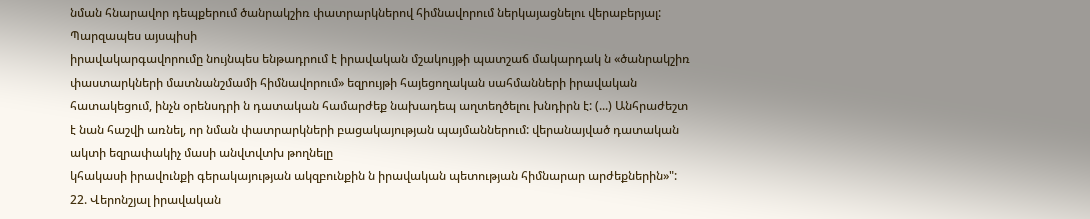նման հնարավոր դեպքերում ծանրակշիռ փատրարկներով հիմնավորում ներկայացնելու վերաբերյալ: Պարզապես այսպիսի
իրավակարգավորումը նույնպես ենթադրում է իրավական մշակույթի պատշաճ մակարդակ ն «ծանրակշիռ փաստարկների մատնանշմամի հիմնավորում» եզրույթի հայեցողական սահմանների իրավական հատակեցում, ինչն օրենսդրի ն դատական համարժեք նախադեպ աղտեղծելու խնդիրն է: (...) Անհրաժեշտ է նան հաշվի առնել, որ նման փատրարկների բացակայության պայմաններում: վերանայված դատական ակտի եզրափակիչ մասի անվտվտխ թողնելը
կհակասի իրավունքի գերակայության ակզբունքին ն իրավական պետության հիմնարար արժեքներին»":
22. Վերոնշյալ իրավական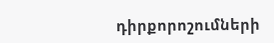դիրքորոշումների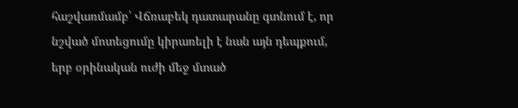հաշվառմամբ՝ Վճռաբեկ դատարանը գտնում է, որ նշված մոտեցումը կիրառելի է նան այն դեպքում, երբ օրինական ուժի մեջ մտած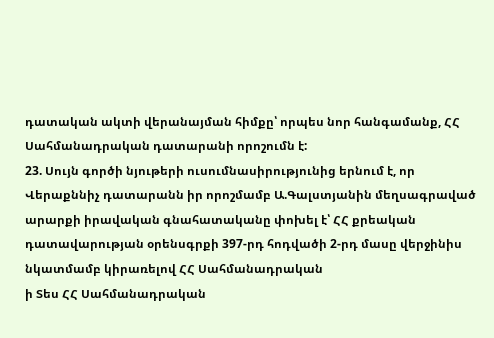դատական ակտի վերանայման հիմքը՝ որպես նոր հանգամանք, ՀՀ Սահմանադրական դատարանի որոշումն է:
23. Սույն գործի նյութերի ուսումնասիրությունից երնում է, որ Վերաքննիչ դատարանն իր որոշմամբ Ա.Գալստյանին մեղսագրաված արարքի իրավական գնահատականը փոխել է՝ ՀՀ քրեական դատավարության օրենսգրքի 397-րդ հոդվածի 2-րդ մասը վերջինիս նկատմամբ կիրառելով ՀՀ Սահմանադրական
ի Տես ՀՀ Սահմանադրական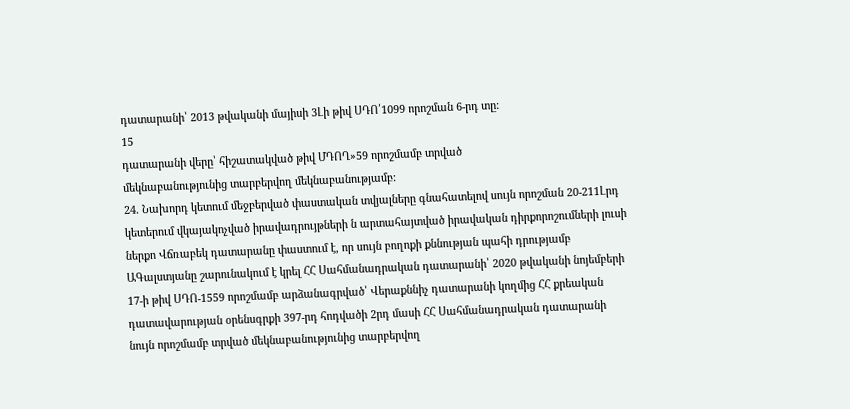դատարանի՝ 2013 թվականի մայիսի 3Լի թիվ ՍԴՈ՛1099 որոշման 6-րդ տը:
15
դատարանի վերը՝ հիշատակված թիվ ՄԴՈՂ»59 որոշմամբ տրված
մեկնաբանությունից տարբերվող մեկնաբանությամբ:
24. Նախորդ կետում մեջբերված փաստական տվյալները գնահատելով սույն որոշման 20-211Լրդ կետերում վկայակոչված իրավադրույթների ն արտահայտված իրավական դիրքորոշումների լուսի ներքո Վճռաբեկ դատարանը փաստում է, որ սույն բողոքի քննության պահի դրությամբ ԱԳալստյանը շարունակում է կրել ՀՀ Սահմանադրական դատարանի՝ 2020 թվականի նոյեմբերի 17-ի թիվ ՍԴՈ-1559 որոշմամբ արձանագրված՝ Վերաքննիչ դատարանի կողմից ՀՀ քրեական դատավարության օրենսգրքի 397-րդ հոդվածի 2րդ մասի ՀՀ Սահմանադրական դատարանի նույն որոշմամբ տրված մեկնաբանությունից տարբերվող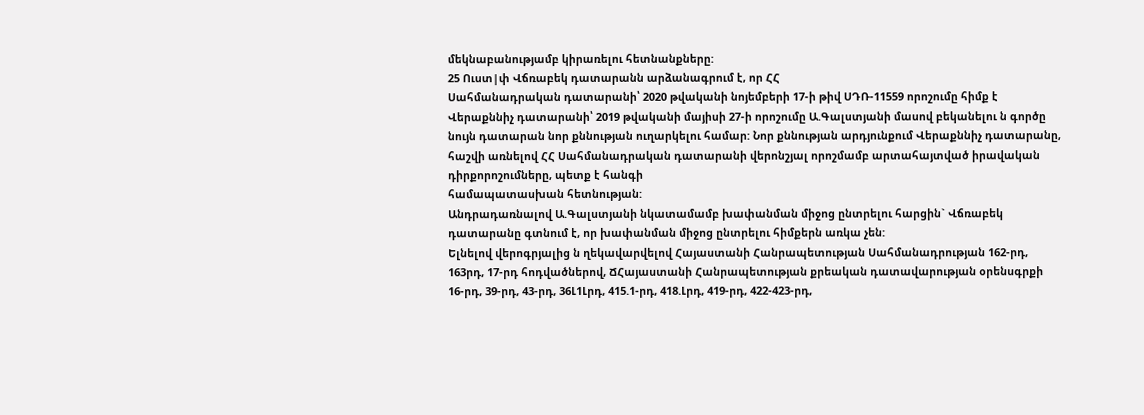մեկնաբանությամբ կիրառելու հետնանքները:
25 Ուստ|փ Վճռաբեկ դատարանն արձանագրում է, որ ՀՀ
Սահմանադրական դատարանի՝ 2020 թվականի նոյեմբերի 17-ի թիվ ՍԴՌ-11559 որոշումը հիմք է Վերաքննիչ դատարանի՝ 2019 թվականի մայիսի 27-ի որոշումը Ա.Գալստյանի մասով բեկանելու ն գործը նույն դատարան նոր քննության ուղարկելու համար: Նոր քննության արդյունքում Վերաքննիչ դատարանը, հաշվի առնելով ՀՀ Սահմանադրական դատարանի վերոնշյալ որոշմամբ արտահայտված իրավական դիրքորոշումները, պետք է հանգի
համապատասխան հետնության:
Անդրադառնալով Ա.Գալստյանի նկատամամբ խափանման միջոց ընտրելու հարցին` Վճռաբեկ դատարանը գտնում է, որ խափանման միջոց ընտրելու հիմքերն առկա չեն:
Ելնելով վերոգրյալից ն ղեկավարվելով Հայաստանի Հանրապետության Սահմանադրության 162-րդ, 163րդ, 17-րդ հոդվածներով, ՃՀայաստանի Հանրապետության քրեական դատավարության օրենսգրքի 16-րդ, 39-րդ, 43-րդ, 36Լ1Լրդ, 415.1-րդ, 418.Լրդ, 419-րդ, 422-423-րդ,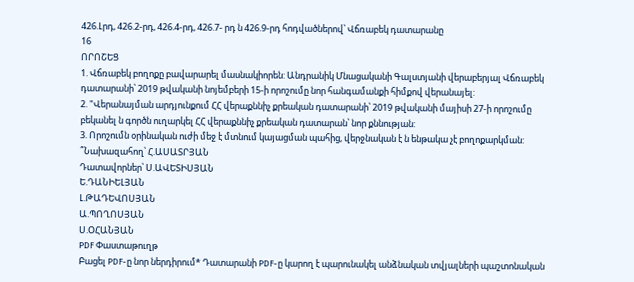426.Լրդ, 426.2-րդ, 426.4-րդ, 426.7- րդ ն 426.9-րդ հոդվածներով՝ Վճռաբեկ դատարանը
16
ՈՐՈՇԵՑ
1. Վճռաբեկ բողոքը բավարարել մասնակիորեն: Անդրանիկ Մնացականի Գալստյանի վերաբերյալ Վճռաբեկ դատարանի՝ 2019 թվականի նոյեմբերի 15-ի որոշումը նոր հանգամանքի հիմքով վերանայել:
2. "Վերանայման արդյունքում ՀՀ վերաքննիչ քրեական դատարանի՝ 2019 թվականի մայիսի 27-ի որոշումը բեկանել ն գործն ուղարկել ՀՀ վերաքննիչ քրեական դատարան՝ նոր քննության:
3. Որոշումն օրինական ուժի մեջ է մտնում կայացման պահից, վերջնական է ն ենթակա չէ բողոքարկման:
՞Նախազահող՝ Հ.ԱՍԱՏՐՅԱՆ
Դատավորներ՝ Ս.ԱՎԵՏԻՍՅԱՆ
Ե.ԴԱՆԻԵԼՅԱՆ
Լ.ԹԱԴԵՎՈՍՅԱՆ
Ա.ՊՈՂՈՍՅԱՆ
Ս.ՕՀԱՆՅԱՆ
PDF Փաստաթուղթ
Բացել PDF-ը նոր ներդիրում* Դատարանի PDF-ը կարող է պարունակել անձնական տվյալների պաշտոնական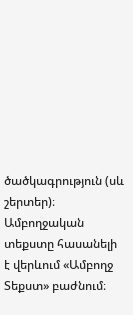ծածկագրություն (սև շերտեր)։ Ամբողջական տեքստը հասանելի է վերևում «Ամբողջ Տեքստ» բաժնում։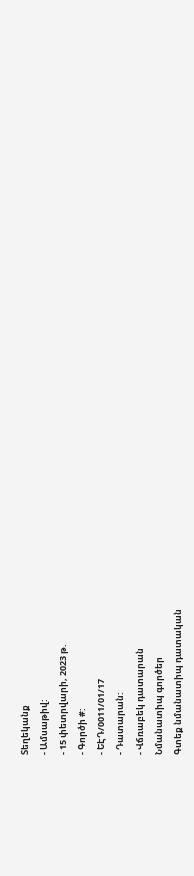Տեղեկանք
- Ամսաթիվ:
- 15 փետրվարի, 2023 թ.
- Գործի #:
- ԵԷԴ/0011/01/17
- Դատարան:
- Վճռաբեկ դատարան
Նմանատիպ գործեր
Գտեք նմանատիպ դատական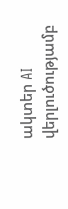ակտեր AI վերլուծությամբ